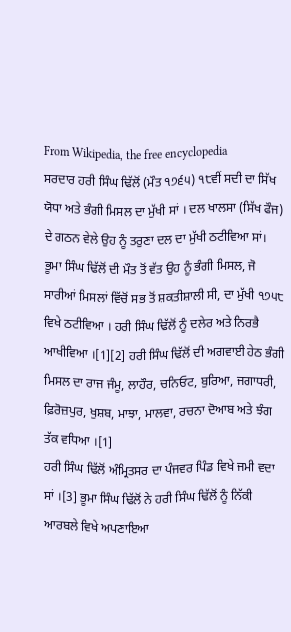From Wikipedia, the free encyclopedia
ਸਰਦਾਰ ਹਰੀ ਸਿੰਘ ਢਿੱਲੋਂ (ਮੌਤ ੧੭੬੫) ੧੮ਵੀਂ ਸਦੀ ਦਾ ਸਿੱਖ ਯੋਧਾ ਅਤੇ ਭੰਗੀ ਮਿਸਲ ਦਾ ਮੁੱਖੀ ਸਾਂ । ਦਲ ਖਾਲਸਾ (ਸਿੱਖ ਫੌਜ) ਦੇ ਗਠਨ ਵੇਲੇ ਉਹ ਨੂੰ ਤਰੁਣਾ ਦਲ ਦਾ ਮੁੱਖੀ ਠਟੀਵਿਆ ਸਾਂ। ਭੂਮਾ ਸਿੰਘ ਢਿੱਲੋਂ ਦੀ ਮੌਤ ਤੋਂ ਵੱਤ ਉਹ ਨੂੰ ਭੰਗੀ ਮਿਸਲ, ਜੋ ਸਾਰੀਆਂ ਮਿਸਲਾਂ ਵਿੱਚੋਂ ਸਭ ਤੋਂ ਸ਼ਕਤੀਸ਼ਾਲੀ ਸੀ, ਦਾ ਮੁੱਖੀ ੧੭੫੮ ਵਿਖੇ ਠਟੀਵਿਆ । ਹਰੀ ਸਿੰਘ ਢਿੱਲੋਂ ਨੂੰ ਦਲੇਰ ਅਤੇ ਨਿਰਭੈ ਆਖੀਵਿਆ ।[1][2] ਹਰੀ ਸਿੰਘ ਢਿੱਲੋਂ ਦੀ ਅਗਵਾਈ ਹੇਠ ਭੰਗੀ ਮਿਸਲ ਦਾ ਰਾਜ ਜੰਮੂ, ਲਾਹੌਰ, ਚਨਿਓਟ, ਬੁਰਿਆ, ਜਗਾਧਰੀ, ਫ਼ਿਰੋਜ਼ਪੁਰ, ਖੁਸ਼ਬ, ਮਾਝਾ, ਮਾਲਵਾ, ਰਚਨਾ ਦੋਆਬ ਅਤੇ ਝੰਗ ਤੱਕ ਵਧਿਆ ।[1]
ਹਰੀ ਸਿੰਘ ਢਿੱਲੋਂ ਅੰਮ੍ਰਿਤਸਰ ਦਾ ਪੰਜਵਰ ਪਿੰਡ ਵਿਖੇ ਜਮੀ ਵਦਾ ਸਾਂ ।[3] ਭੂਮਾ ਸਿੰਘ ਢਿੱਲੋਂ ਨੇ ਹਰੀ ਸਿੰਘ ਢਿੱਲੋਂ ਨੂੰ ਨਿੱਕੀ ਆਰਬਲੇ ਵਿਖੇ ਅਪਣਾਇਆ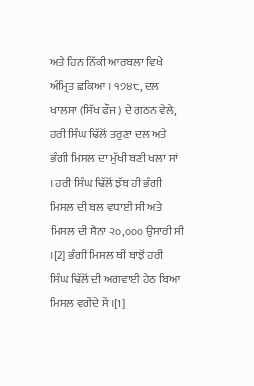ਅਤੇ ਹਿਨ ਨਿੱਕੀ ਆਰਬਲਾ ਵਿਖੇ ਅੰਮ੍ਰਿਤ ਛਕਿਆ । ੧੭੪੮, ਦਲ ਖਾਲਸਾ (ਸਿੱਖ ਫੌਜ) ਦੇ ਗਠਨ ਵੇਲੇ, ਹਰੀ ਸਿੰਘ ਢਿੱਲੋਂ ਤਰੁਣਾ ਦਲ ਅਤੇ ਭੰਗੀ ਮਿਸਲ ਦਾ ਮੁੱਖੀ ਬਣੀ ਖਲਾ ਸਾਂ । ਹਰੀ ਸਿੰਘ ਢਿੱਲੋਂ ਝੱਬ ਹੀ ਭੰਗੀ ਮਿਸਲ ਦੀ ਬਲ ਵਧਾਈ ਸੀ ਅਤੇ ਮਿਸਲ ਦੀ ਸੈਨਾ ੨੦,੦੦੦ ਉਸਾਰੀ ਸੀ ।[2] ਭੰਗੀ ਮਿਸਲ ਥੀਂ ਬਾਝੋਂ ਹਰੀ ਸਿੰਘ ਢਿੱਲੋਂ ਦੀ ਅਗਵਾਈ ਹੇਠ ਬਿਆ ਮਿਸਲ ਵਗੇਂਦੇ ਸੇਂ ।[1]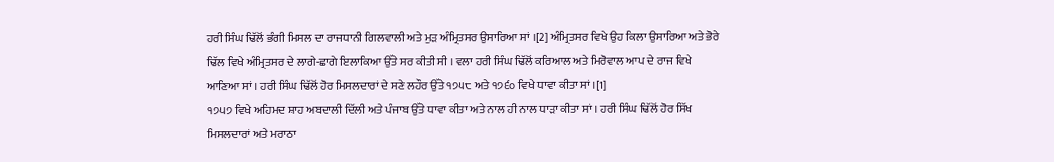ਹਰੀ ਸਿੰਘ ਢਿੱਲੋਂ ਭੰਗੀ ਮਿਸਲ ਦਾ ਰਾਜਧਾਨੀ ਗਿਲਵਾਲੀ ਅਤੇ ਮੁੜ ਅੰਮ੍ਰਿਤਸਰ ਉਸਾਰਿਆ ਸਾਂ ।[2] ਅੰਮ੍ਰਿਤਸਰ ਵਿਖੇ ਉਹ ਕਿਲਾ ਉਸਾਰਿਆ ਅਤੇ ਭੋਰੇ ਢਿੱਲ ਵਿਖੇ ਅੰਮ੍ਰਿਤਸਰ ਦੇ ਲਾਗੇ-ਛਾਗੇ ਇਲਾਕਿਆ ਉੱਤੇ ਸਰ ਕੀਤੀ ਸੀ । ਵਲਾ ਹਰੀ ਸਿੰਘ ਢਿੱਲੋਂ ਕਰਿਆਲ ਅਤੇ ਮਿਰੋਵਾਲ ਆਪ ਦੇ ਰਾਜ ਵਿਖੇ ਆਣਿਆ ਸਾਂ । ਹਰੀ ਸਿੰਘ ਢਿੱਲੋਂ ਹੋਰ ਮਿਸਲਦਾਰਾਂ ਦੇ ਸਣੇ ਲਹੌਰ ਉੱਤੇ ੧੭੫੮ ਅਤੇ ੧੭੬੦ ਵਿਖੇ ਧਾਵਾ ਕੀਤਾ ਸਾਂ ।[1]
੧੭੫੭ ਵਿਖੇ ਅਹਿਮਦ ਸ਼ਾਹ ਅਬਦਾਲੀ ਦਿੱਲੀ ਅਤੇ ਪੰਜਾਬ ਉੱਤੇ ਧਾਵਾ ਕੀਤਾ ਅਤੇ ਨਾਲ ਹੀ ਨਾਲ ਧਾੜਾ ਕੀਤਾ ਸਾਂ । ਹਰੀ ਸਿੰਘ ਢਿੱਲੋਂ ਹੋਰ ਸਿੱਖ ਮਿਸਲਦਾਰਾਂ ਅਤੇ ਮਰਾਠਾ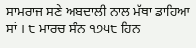ਸਾਮਰਾਜ ਸਣੇ ਅਬਦਾਲੀ ਨਾਲ ਮੱਥਾ ਡਾਹਿਆ ਸਾਂ । ੮ ਮਾਰਚ ਸੰਨ ੧੭੫੮ ਹਿਨ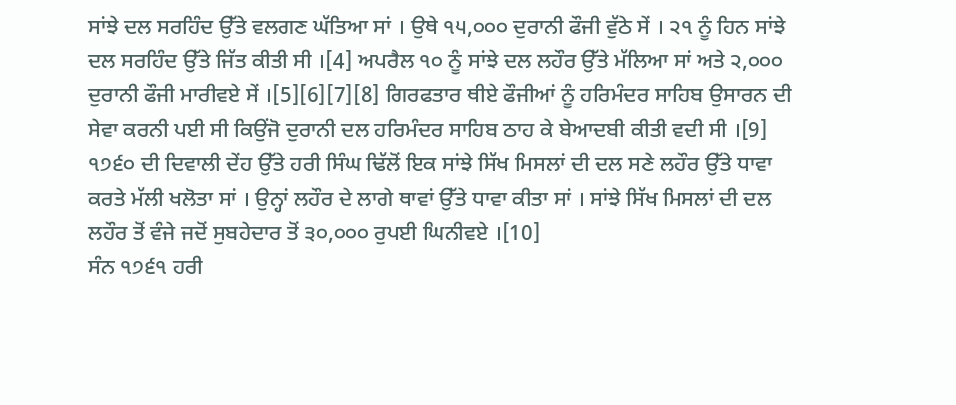ਸਾਂਝੇ ਦਲ ਸਰਹਿੰਦ ਉੱਤੇ ਵਲਗਣ ਘੱਤਿਆ ਸਾਂ । ਉਥੇ ੧੫,੦੦੦ ਦੁਰਾਨੀ ਫੌਜੀ ਵੁੱਠੇ ਸੇਂ । ੨੧ ਨੂੰ ਹਿਨ ਸਾਂਝੇ ਦਲ ਸਰਹਿੰਦ ਉੱਤੇ ਜਿੱਤ ਕੀਤੀ ਸੀ ।[4] ਅਪਰੈਲ ੧੦ ਨੂੰ ਸਾਂਝੇ ਦਲ ਲਹੌਰ ਉੱਤੇ ਮੱਲਿਆ ਸਾਂ ਅਤੇ ੨,੦੦੦ ਦੁਰਾਨੀ ਫੌਜੀ ਮਾਰੀਵਏ ਸੇਂ ।[5][6][7][8] ਗਿਰਫਤਾਰ ਥੀਏ ਫੌਜੀਆਂ ਨੂੰ ਹਰਿਮੰਦਰ ਸਾਹਿਬ ਉਸਾਰਨ ਦੀ ਸੇਵਾ ਕਰਨੀ ਪਈ ਸੀ ਕਿਉਂਜੋ ਦੁਰਾਨੀ ਦਲ ਹਰਿਮੰਦਰ ਸਾਹਿਬ ਠਾਹ ਕੇ ਬੇਆਦਬੀ ਕੀਤੀ ਵਦੀ ਸੀ ।[9]
੧੭੬੦ ਦੀ ਦਿਵਾਲੀ ਦੇਂਹ ਉੱਤੇ ਹਰੀ ਸਿੰਘ ਢਿੱਲੋਂ ਇਕ ਸਾਂਝੇ ਸਿੱਖ ਮਿਸਲਾਂ ਦੀ ਦਲ ਸਣੇ ਲਹੌਰ ਉੱਤੇ ਧਾਵਾ ਕਰਤੇ ਮੱਲੀ ਖਲੋਤਾ ਸਾਂ । ਉਨ੍ਹਾਂ ਲਹੌਰ ਦੇ ਲਾਗੇ ਥਾਵਾਂ ਉੱਤੇ ਧਾਵਾ ਕੀਤਾ ਸਾਂ । ਸਾਂਝੇ ਸਿੱਖ ਮਿਸਲਾਂ ਦੀ ਦਲ ਲਹੌਰ ਤੋਂ ਵੰਜੇ ਜਦੋਂ ਸੁਬਹੇਦਾਰ ਤੋਂ ੩੦,੦੦੦ ਰੁਪਈ ਘਿਨੀਵਏ ।[10]
ਸੰਨ ੧੭੬੧ ਹਰੀ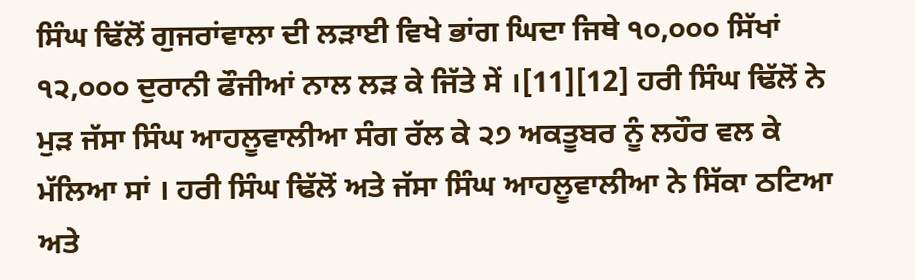ਸਿੰਘ ਢਿੱਲੋਂ ਗੁਜਰਾਂਵਾਲਾ ਦੀ ਲੜਾਈ ਵਿਖੇ ਭਾਂਗ ਘਿਦਾ ਜਿਥੇ ੧੦,੦੦੦ ਸਿੱਖਾਂ ੧੨,੦੦੦ ਦੁਰਾਨੀ ਫੌਜੀਆਂ ਨਾਲ ਲੜ ਕੇ ਜਿੱਤੇ ਸੇਂ ।[11][12] ਹਰੀ ਸਿੰਘ ਢਿੱਲੋਂ ਨੇ ਮੁੜ ਜੱਸਾ ਸਿੰਘ ਆਹਲੂਵਾਲੀਆ ਸੰਗ ਰੱਲ ਕੇ ੨੭ ਅਕਤੂਬਰ ਨੂੰ ਲਹੌਰ ਵਲ ਕੇ ਮੱਲਿਆ ਸਾਂ । ਹਰੀ ਸਿੰਘ ਢਿੱਲੋਂ ਅਤੇ ਜੱਸਾ ਸਿੰਘ ਆਹਲੂਵਾਲੀਆ ਨੇ ਸਿੱਕਾ ਠਟਿਆ ਅਤੇ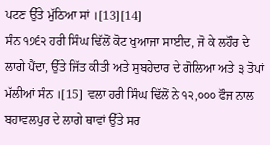ਪਟਣ ਉੱਤੇ ਮੁੱਠਿਆ ਸਾਂ ।[13][14]
ਸੰਨ ੧੭੬੨ ਹਰੀ ਸਿੰਘ ਢਿੱਲੋਂ ਕੋਟ ਖੁਆਜਾ ਸਾਈਦ, ਜੋ ਕੇ ਲਹੌਰ ਦੇ ਲਾਗੇ ਪੈਂਦਾ, ਉੱਤੇ ਜਿੱਤ ਕੀਤੀ ਅਤੇ ਸੁਬਹੇਦਾਰ ਦੇ ਗੋਲਿਆ ਅਤੇ ੩ ਤੋਪਾਂ ਮੱਲੀਆਂ ਸੰਨ ।[15] ਵਲਾ ਹਰੀ ਸਿੰਘ ਢਿੱਲੋਂ ਨੇ ੧੨,੦੦੦ ਫੌਜ ਨਾਲ ਬਹਾਵਲਪੁਰ ਦੇ ਲਾਗੇ ਥਾਵਾਂ ਉੱਤੇ ਸਰ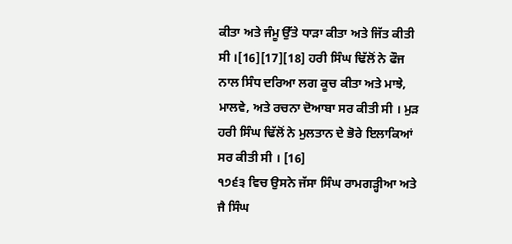ਕੀਤਾ ਅਤੇ ਜੰਮੂ ਉੱਤੇ ਧਾੜਾ ਕੀਤਾ ਅਤੇ ਜਿੱਤ ਕੀਤੀ ਸੀ ।[16][17][18] ਹਰੀ ਸਿੰਘ ਢਿੱਲੋਂ ਨੇ ਫੌਜ ਨਾਲ ਸਿੰਧ ਦਰਿਆ ਲਗ ਕੂਚ ਕੀਤਾ ਅਤੇ ਮਾਝੇ, ਮਾਲਵੇ, ਅਤੇ ਰਚਨਾ ਦੋਆਬਾ ਸਰ ਕੀਤੀ ਸੀ । ਮੁੜ ਹਰੀ ਸਿੰਘ ਢਿੱਲੋਂ ਨੇ ਮੁਲਤਾਨ ਦੇ ਭੋਰੇ ਇਲਾਕਿਆਂ ਸਰ ਕੀਤੀ ਸੀ । [16]
੧੭੬੩ ਵਿਚ ਉਸਨੇ ਜੱਸਾ ਸਿੰਘ ਰਾਮਗੜ੍ਹੀਆ ਅਤੇ ਜੈ ਸਿੰਘ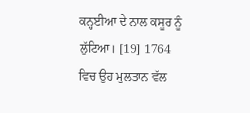ਕਨ੍ਹਈਆ ਦੇ ਨਾਲ ਕਸੂਰ ਨੂੰ ਲੁੱਟਿਆ। [19] 1764 ਵਿਚ ਉਹ ਮੁਲਤਾਨ ਵੱਲ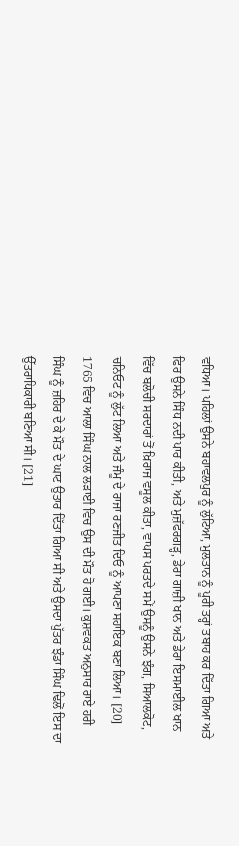ਵਧਿਆ। ਪਹਿਲਾਂ ਉਸਨੇ ਬਹਾਵਲਪੁਰ ਨੂੰ ਲੁੱਟਿਆ, ਮੁਲਤਾਨ ਨੂੰ ਪੂਰੀ ਤਰ੍ਹਾਂ ਤਬਾਹ ਕਰ ਦਿੱਤਾ ਗਿਆ ਅਤੇ ਫਿਰ ਉਸਨੇ ਸਿੰਧ ਨਦੀ ਪਾਰ ਕੀਤੀ, ਅਤੇ ਮੁਜ਼ੱਫਰਗੜ੍ਹ, ਡੇਰਾ ਗਾਜ਼ੀ ਖਾਨ ਅਤੇ ਡੇਰਾ ਇਸਮਾਈਲ ਖਾਨ ਵਿੱਚ ਬਲੋਚੀ ਸਰਦਾਰਾਂ ਤੋਂ ਖ਼ਿਰਾਜ ਵਸੂਲ ਕੀਤਾ, ਵਾਪਸ ਪਰਤਦੇ ਸਮੇਂ ਉਸਨੂੰ ਉਸਨੇ ਝੰਗ, ਸਿਆਲਕੋਟ, ਚਨਿਓਟ ਨੂੰ ਲੁੱਟ ਲਿਆ ਅਤੇ ਜੰਮੂ ਦੇ ਰਾਜਾ ਰਣਜੀਤ ਦਿਓ ਨੂੰ ਆਪਣਾ ਸਹਾਇਕ ਬਣਾ ਲਿਆ। [20]
1765 ਵਿਚ ਆਲਾ ਸਿੰਘ ਨਾਲ ਲੜਾਈ ਵਿਚ ਉਸ ਦੀ ਮੌਤ ਹੋ ਗਈ। ਕੁਸ਼ਵਕਤ ਅਨੁਸਾਰ ਰਾਏ ਹਰੀ ਸਿੰਘ ਨੂੰ ਜ਼ਹਿਰ ਦੇ ਕੇ ਮੌਤ ਦੇ ਘਾਟ ਉਤਾਰ ਦਿੱਤਾ ਗਿਆ ਸੀ ਅਤੇ ਉਸਦਾ ਪੁੱਤਰ ਝੰਡਾ ਸਿੰਘ ਢਿਲੋਂ ਇਸ ਦਾ ਉੱਤਰਾਧਿਕਾਰੀ ਬਣਿਆ ਸੀ। [21]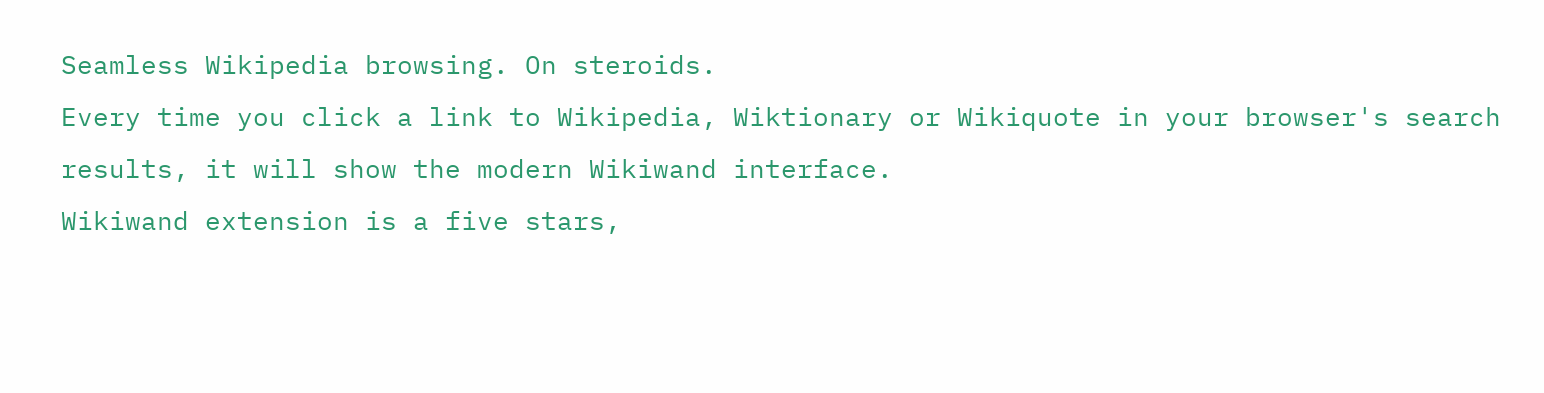Seamless Wikipedia browsing. On steroids.
Every time you click a link to Wikipedia, Wiktionary or Wikiquote in your browser's search results, it will show the modern Wikiwand interface.
Wikiwand extension is a five stars,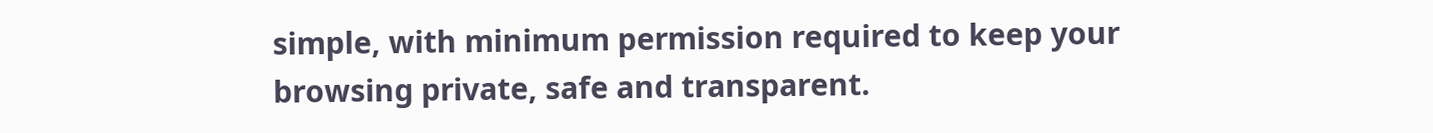simple, with minimum permission required to keep your browsing private, safe and transparent.